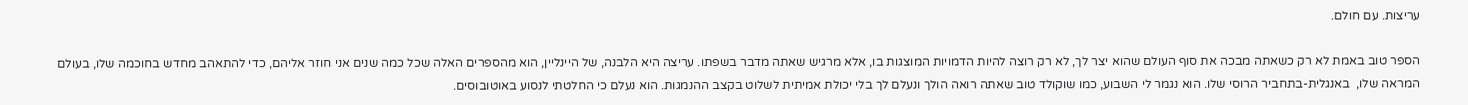עריצות. עם חולם.

הספר טוב באמת לא רק כשאתה מבכה את סוף העולם שהוא יצר לך, לא רק רוצה להיות הדמויות המוצגות בו, אלא מרגיש שאתה מדבר בשפתו. עריצה היא הלבנה, של היינליין, הוא מהספרים האלה שכל כמה שנים אני חוזר אליהם, כדי להתאהב מחדש בחוכמה שלו, בעולם המראה שלו,  באנגלית-בתחביר הרוסי שלו. הוא נגמר לי השבוע, כמו שוקולד טוב שאתה רואה הולך ונעלם לך בלי יכולת אמיתית לשלוט בקצב ההנמגות. הוא נעלם כי החלטתי לנסוע באוטובוסים.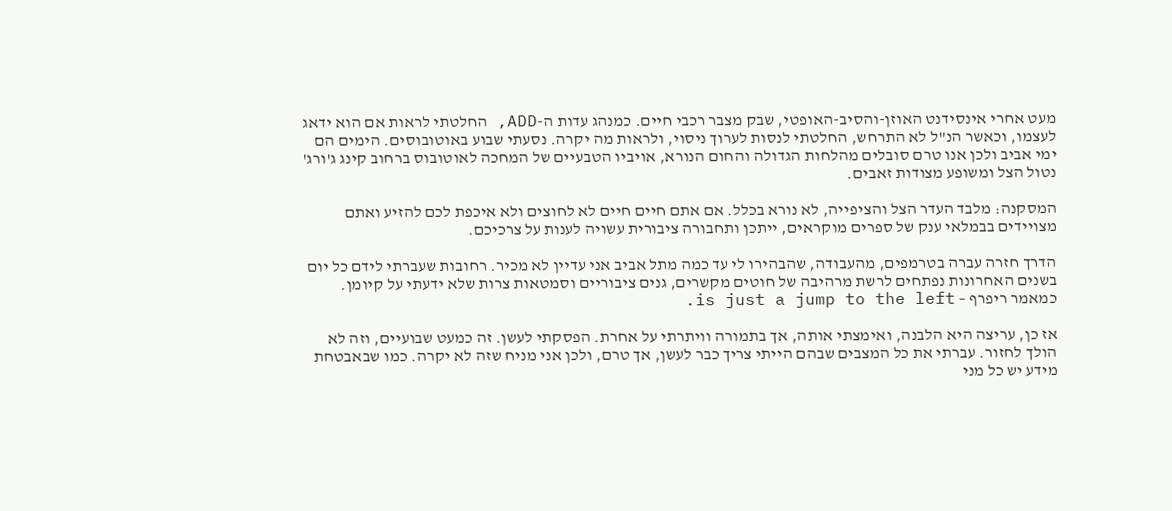מעט אחרי אינסידנט האוזן-והסיב-האופטי, שבק מצבר רכבי חיים. כמנהג עדות ה-ADD, החלטתי לראות אם הוא ידאג לעצמו, וכאשר הנ"ל לא התרחש, החלטתי לנסות לערוך ניסוי, ולראות מה יקרה. נסעתי שבוע באוטובוסים. הימים הם ימי אביב ולכן אנו טרם סובלים מהלחות הגדולה והחום הנורא, אויביו הטבעיים של המחכה לאוטובוס ברחוב קינג ג'ורג' נטול הצל ומשופע מצודות זאבים.

המסקנה: מלבד העדר הצל והציפייה, לא נורא בכלל. אם אתם חיים חיים לא לחוצים ולא איכפת לכם להזיע ואתם מצויידים בבמלאי ענק של ספרים מוקראים, ייתכן ותחבורה ציבורית עשויה לענות על צרכיכם.

הדרך חזרה עברה בטרמפים, מהעבודה, שהבהירו לי עד כמה מתל אביב אני עדיין לא מכיר. רחובות שעברתי לידם כל יום בשנים האחרונות נפתחים לרשת מרהיבה של חוטים מקשרים, גנים ציבוריים וסמטאות צרות שלא ידעתי על קיומן. כמאמר ריפרף – is just a jump to the left.

אז כן, עריצה היא הלבנה, ואימצתי אותה, אך בתמורה וויתרתי על אחרת. הפסקתי לעשן. זה כמעט שבועיים, וזה לא הולך לחזור. עברתי את כל המצבים שבהם הייתי צריך כבר לעשן, אך טרם, ולכן אני מניח שזה לא יקרה. כמו שבאבטחת מידע יש כל מני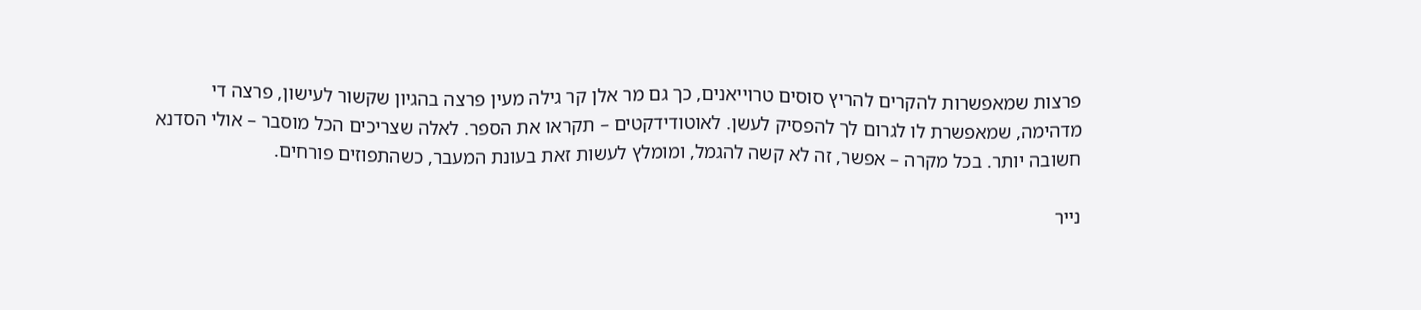פרצות שמאפשרות להקרים להריץ סוסים טרוייאנים, כך גם מר אלן קר גילה מעין פרצה בהגיון שקשור לעישון, פרצה די מדהימה, שמאפשרת לו לגרום לך להפסיק לעשן. לאוטודידקטים – תקראו את הספר. לאלה שצריכים הכל מוסבר – אולי הסדנא חשובה יותר. בכל מקרה – אפשר, זה לא קשה להגמל, ומומלץ לעשות זאת בעונת המעבר, כשהתפוזים פורחים.

נייר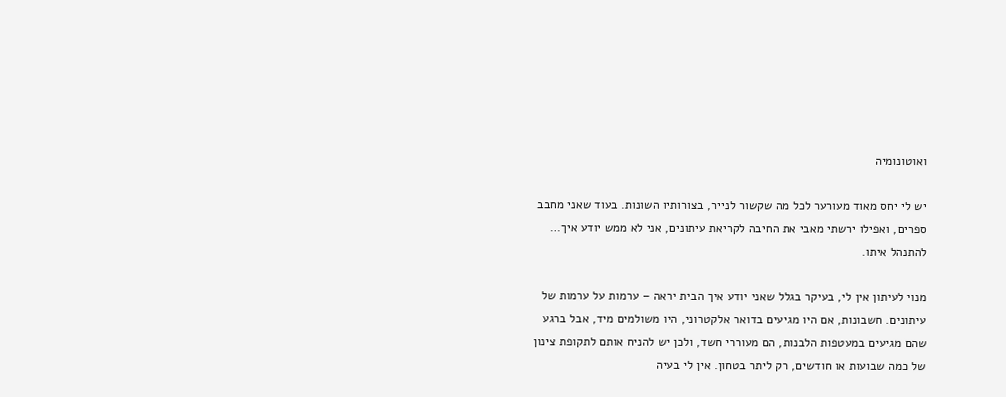ואוטונומיה

יש לי יחס מאוד מעורער לכל מה שקשור לנייר, בצורותיו השונות. בעוד שאני מחבב ספרים, ואפילו ירשתי מאבי את החיבה לקריאת עיתונים, אני לא ממש יודע איך… להתנהל איתו.

מנוי לעיתון אין לי, בעיקר בגלל שאני יודע איך הבית יראה – ערמות על ערמות של עיתונים. חשבונות, אם היו מגיעים בדואר אלקטרוני, היו משולמים מיד, אבל ברגע שהם מגיעים במעטפות הלבנות, הם מעוררי חשד, ולכן יש להניח אותם לתקופת צינון של כמה שבועות או חודשים, רק ליתר בטחון. אין לי בעיה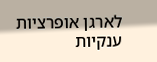לארגן אופרציות ענקיות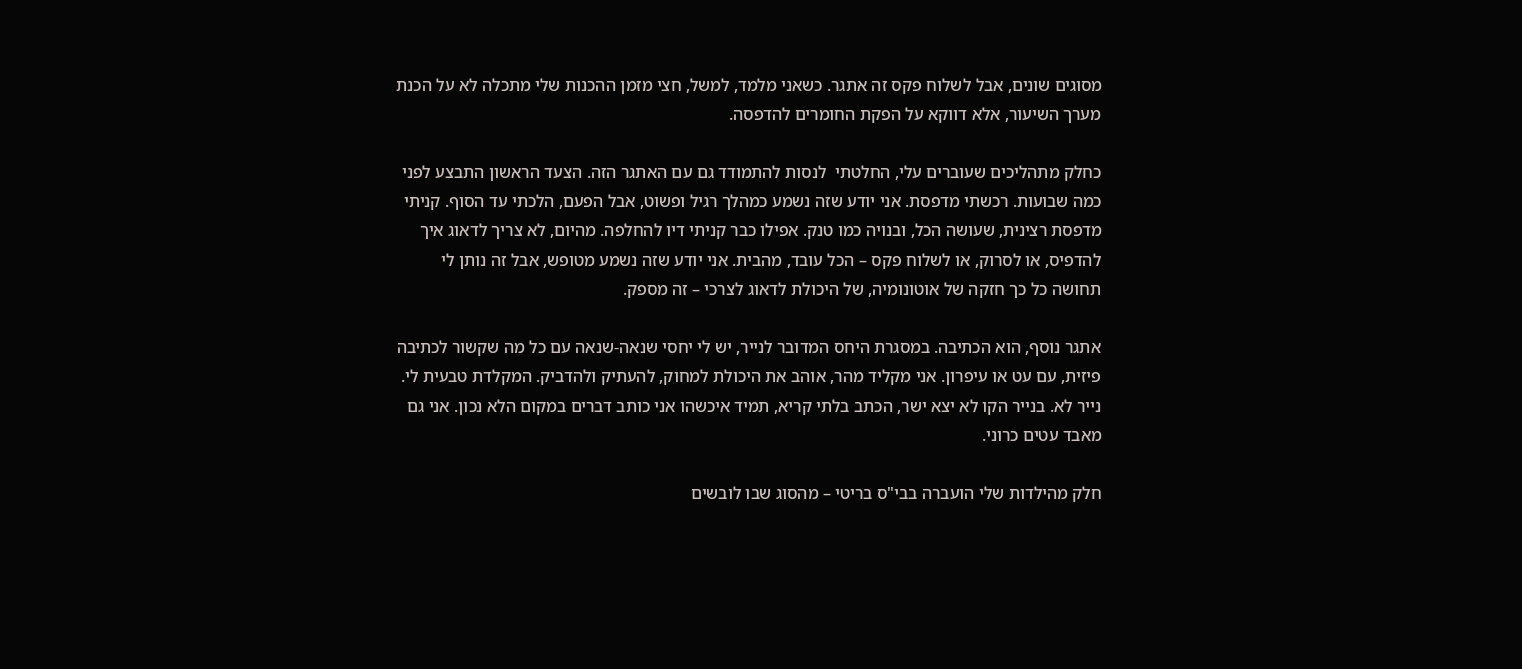מסוגים שונים, אבל לשלוח פקס זה אתגר. כשאני מלמד, למשל, חצי מזמן ההכנות שלי מתכלה לא על הכנת מערך השיעור, אלא דווקא על הפקת החומרים להדפסה.

כחלק מתהליכים שעוברים עלי, החלטתי  לנסות להתמודד גם עם האתגר הזה. הצעד הראשון התבצע לפני כמה שבועות. רכשתי מדפסת. אני יודע שזה נשמע כמהלך רגיל ופשוט, אבל הפעם, הלכתי עד הסוף. קניתי מדפסת רצינית, שעושה הכל, ובנויה כמו טנק. אפילו כבר קניתי דיו להחלפה. מהיום, לא צריך לדאוג איך להדפיס, או לסרוק, או לשלוח פקס – הכל עובד, מהבית. אני יודע שזה נשמע מטופש, אבל זה נותן לי תחושה כל כך חזקה של אוטונומיה, של היכולת לדאוג לצרכי – זה מספק.

אתגר נוסף, הוא הכתיבה. במסגרת היחס המדובר לנייר, יש לי יחסי שנאה-שנאה עם כל מה שקשור לכתיבה פיזית, עם עט או עיפרון. אני מקליד מהר, אוהב את היכולת למחוק, להעתיק ולהדביק. המקלדת טבעית לי. נייר לא. בנייר הקו לא יצא ישר, הכתב בלתי קריא, תמיד איכשהו אני כותב דברים במקום הלא נכון. אני גם מאבד עטים כרוני.

חלק מהילדות שלי הועברה בבי"ס בריטי – מהסוג שבו לובשים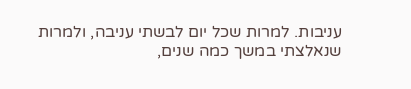עניבות. למרות שכל יום לבשתי עניבה, ולמרות שנאלצתי במשך כמה שנים,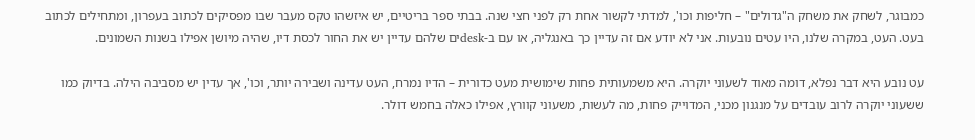כמבוגר, לשחק את משחק ה"גדולים" – חליפות וכו', למדתי לקשור אחת רק לפני חצי שנה. בבתי ספר בריטיים, יש איזשהו טקס מעבר שבו מפסיקים לכתוב בעפרון, ומתחילים לכתוב בעט. העט, במקרה שלנו, היו עטים נובעות. אני לא יודע אם זה עדיין כך באנגליה, או עם ב-deskים שלהם עדיין יש את החור לכסת דיו, שהיה מיושן אפילו בשנות השמונים.

עט נובע היא דבר נפלא, דומה מאוד לשעוני יוקרה. היא משמעותית פחות שימושית מעט כדורית – הדיו נמרח, העט עדינה ושבירה יותר, וכו', אך עדין יש מסביבה הילה. בדיוק כמו ששעוני יוקרה לרוב עובדים על מנגנון מכני, המדוייק פחות, מה לעשות, משעוני קוורץ, אפילו כאלה בחמש דולר.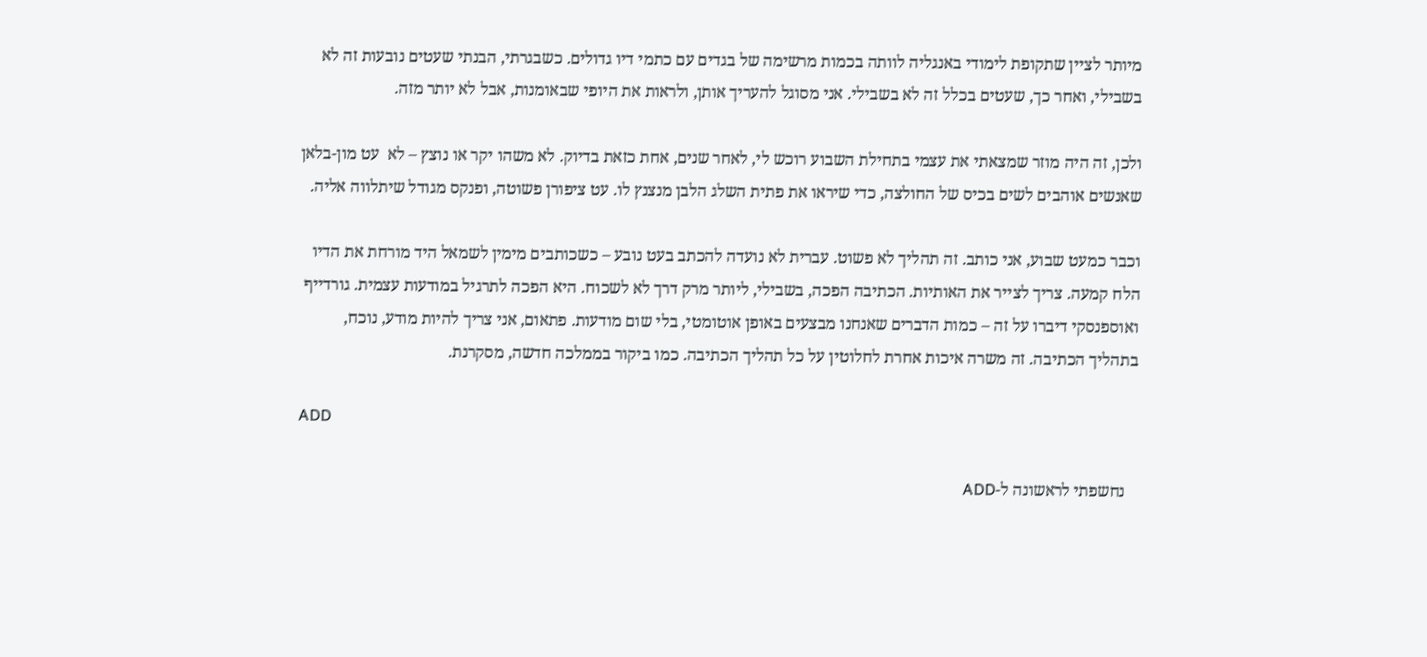מיותר לציין שתקופת לימודי באנגליה לוותה בכמות מרשימה של בגדים עם כתמי דיו גדולים. כשבגרתי, הבנתי שעטים נובעות זה לא בשבילי, ואחר כך, שעטים בכלל זה לא בשבילי. אני מסוגל להעריך אותן, ולראות את היופי שבאומנות, אבל לא יותר מזה.

ולכן, זה היה מוזר שמצאתי את עצמי בתחילת השבוע רוכש לי, לאחר שנים, אחת כזאת בדיוק. לא משהו יקר או נוצץ – לא  עט מון-בלאן שאנשים אוהבים לשים בכיס של החולצה, כדי שיראו את פתית השלג הלבן מנצנץ לו. עט ציפורן פשוטה, ופנקס מגודל שיתלווה אליה.

וכבר כמעט שבוע, אני כותב. זה תהליך לא פשוט. עברית לא נועדה להכתב בעט נובע – כשכותבים מימין לשמאל היד מורחת את הדיו הלח קמעה. צריך לצייר את האותיות. הכתיבה הפכה, בשבילי, ליותר מרק דרך לא לשכוח. היא הפכה לתרגיל במודעות עצמית. גורדייף ואוספנסקי דיברו על זה – כמות הדברים שאנחנו מבצעים באופן אוטומטי, בלי שום מודעות. פתאום, אני צריך להיות מודע, נוכח, בתהליך הכתיבה. זה משרה איכות אחרת לחלוטין על כל תהליך הכתיבה. כמו ביקור בממלכה חדשה, מסקרנת.

ADD

   נחשפתי לראשונה ל-ADD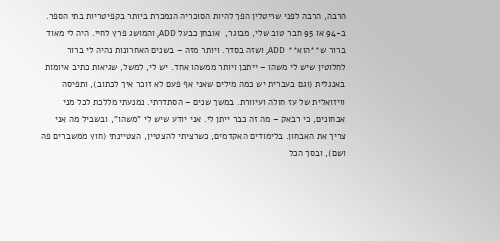הרבה, הרבה לפני שריטלין הפך להיות הסוכריה הנמכרת ביותר בקפיטריות בתי הספר. ב-94 או 95 חבר טוב שלי, מבוגר,  אובחן כבעל ADD, והמושג פרץ לחיי. היה לי מאוד ברור ש**הוא** ADD, ושזה בסדר. ויותר מזה – בשנים האחרונות נהיה לי ברור לחלוטין שיש לי משהו – ייתכן ויותר ממשהו אחד. יש לי, למשל, שגיאות כתיב איומות באנגלית (וגם בעברית יש כמה מילים שאני אף פעם לא זוכר איך לכתוב), ותפיסה וויזואלית של עז חולה ועיוורת. במשך שנים – הסתדרתי. נמנעתי מללכת לכל מני אבחונים, כי רבאק – מה זה כבר ייתן לי. אני יודע שיש לי "משהו", ובשביל מה אני צריך את האבחון. בלימודים האקדמים, כשרציתי להצטיין, הצטיינתי (חוץ ממשברים פה ושם), ובסך הכל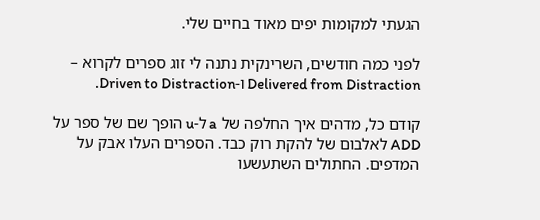הגעתי למקומות יפים מאוד בחיים שלי.

לפני כמה חודשים, השרינקית נתנה לי זוג ספרים לקרוא – Delivered from Distraction ו-Driven to Distraction.

קודם כל, מדהים איך החלפה של a ל-u הופך שם של ספר על ADD לאלבום של להקת רוק כבד. הספרים העלו אבק על המדפים. החתולים השתעשעו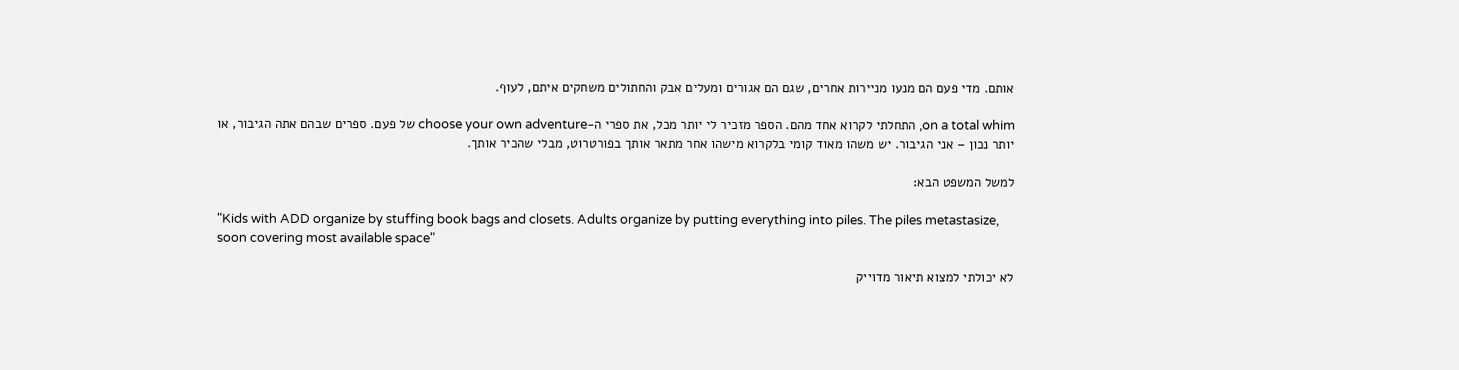אותם. מדי פעם הם מנעו מניירות אחרים, שגם הם אגורים ומעלים אבק והחתולים משחקים איתם, לעוף.

on a total whim, התחלתי לקרוא אחד מהם. הספר מזכיר לי יותר מכל, את ספרי ה-choose your own adventure של פעם. ספרים שבהם אתה הגיבור, או יותר נכון – אני הגיבור. יש משהו מאוד קומי בלקרוא מישהו אחר מתאר אותך בפורטרוט, מבלי שהכיר אותך.

למשל המשפט הבא:

"Kids with ADD organize by stuffing book bags and closets. Adults organize by putting everything into piles. The piles metastasize, soon covering most available space"

לא יכולתי למצוא תיאור מדוייק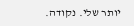יותר שלי. נקודה.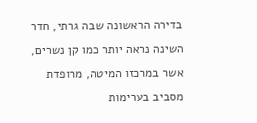בדירה הראשונה שבה גרתי, חדר השינה נראה יותר כמו קן נשרים, אשר במרכזו המיטה, מרופדת מסביב בערימות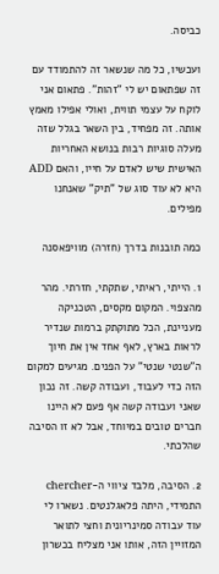כביסה.

ועכשיו, כל מה שנשאר זה להתמודד עם זה שפתאום יש לי "זהות". פתאום אני לוקח על עצמי תווית, ואולי אפילו מאמץ אותה. זה מפחיד, בין השאר בגלל שזה מעלה סוגיות רבות בנושא האחריות האישית שיש לאדם על חייו, והאם ADD היא לא עוד סוג של "תיק" שאנחנו מפילים.

כמה תובנות בדרך (חזרה) מוויפאסנה

1. הייתי, ראיתי, שתקתי, חזרתי. מהר מהצפוי. המקום מקסים, הטכניקה מעניינת, הכל מתוקתק ברמות שנדיר לראות בארץ, לאף אחד אין את חיוך ה"שנטי שנטי" על הפנים. מגיעים למקום הזה כדי לעבוד, ועבודה קשה. זה נכון שאני ועבודה קשה אף פעם לא היינו חברים טובים במיוחד, אבל לא זו הסיבה שהלכתי.

2. הסיבה, מלבד ציווי ה-chercher התמידי, היתה פלאגלנטים. נשארו לי עוד עבודה סמינריונית וחצי לתואר המזויין הזה, אותו אני מצליח בכשרון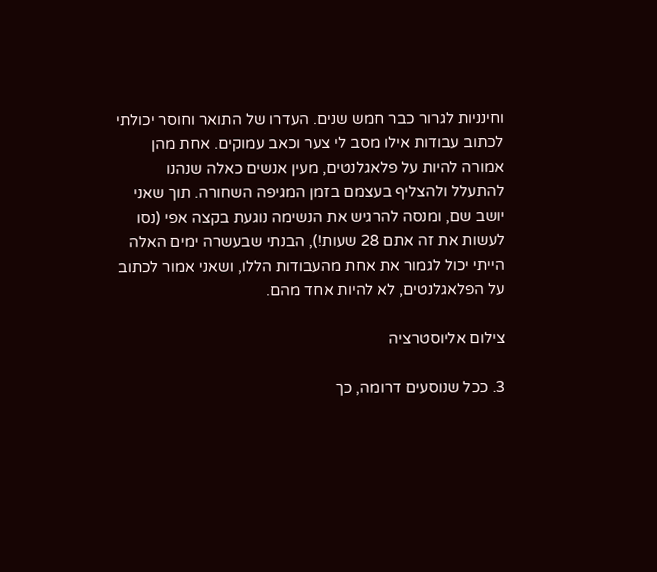וחינניות לגרור כבר חמש שנים. העדרו של התואר וחוסר יכולתי לכתוב עבודות אילו מסב לי צער וכאב עמוקים. אחת מהן אמורה להיות על פלאגלנטים, מעין אנשים כאלה שנהנו להתעלל ולהצליף בעצמם בזמן המגיפה השחורה. תוך שאני יושב שם, ומנסה להרגיש את הנשימה נוגעת בקצה אפי (נסו לעשות את זה אתם 28 שעות!), הבנתי שבעשרה ימים האלה הייתי יכול לגמור את אחת מהעבודות הללו, ושאני אמור לכתוב על הפלאגלנטים, לא להיות אחד מהם.

צילום אליוסטרציה

3. ככל שנוסעים דרומה, כך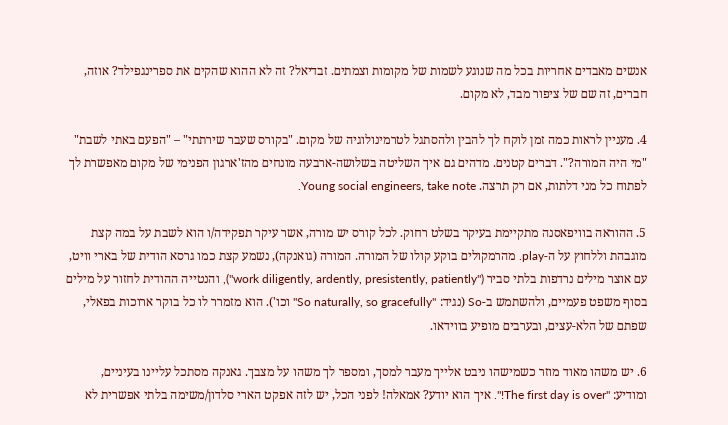אנשים מאבדים אחריות בכל מה שנוגע לשמות של מקומות וצמתים. זבדיאל? זה לא ההוא שהקים את ספרינגפילד? אוזה, חברים, זה שם של ציפור מבד, לא מקום.

4. מעניין לראות כמה זמן לוקח לך להבין ולהסתגל לטרמינולוגיה של מקום. "בקורס שעבר שירתתי" – "הפעם באתי לשבת" "מי היה המורה?". דברים קטנים. מדהים גם איך השליטה בשלושה-ארבעה מונחים מהז'ארגון הפנימי של מקום מאפשרת לך לפתוח כל מני דלתות, אם רק תרצה. Young social engineers, take note.

5. ההוראה בוויפאסנה מתקיימת בעיקר בשלט רחוק. לכל קורס יש מורה, אשר עיקר תפקידה/ו הוא לשבת על במה קצת מוגבהת וללחוץ על ה-play. מהרמקולים בוקע קולו של המורה. המורה (גואנקה), נשמע קצת כמו גרסא הודית של בארי וויט, עם אוצר מילים נרדפות בלתי סביר ("work diligently, ardently, presistently, patiently"), והנטייה ההודית לחזור על מילים בסוף משפט פעמיים, ולהשתמש ב-So (נגיד: "So naturally, so gracefully" וכו'). הוא מזמרר לו כל בוקר ארוכות בפאלי, שפתם של הלא-עצים, ובערבים מופיע בווידאו.

6. יש משהו מאוד מוזר כשמישהו ניבט אלייך מעבר למסך, ומספר לך משהו על מצבך. גאנקה מסתכל עליינו בעיניים, ומודיע: "The first day is over!". איך הוא יודע? אמאלה! לפני הכל, יש לזה אפקט הארי סלדון/משימה בלתי אפשרית לא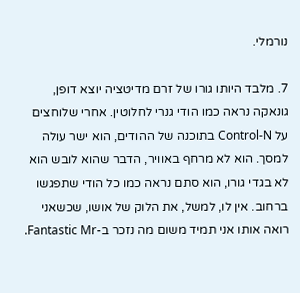נורמלי.

7. מלבד היותו גורו של זרם מדיטציה יוצא דופן, גונאקה נראה כמו הודי גנרי לחלוטין. אחרי שלוחצים על Control-N בתוכנה של ההודים, הוא ישר עולה למסך. הוא לא מרחף באוויר, הדבר שהוא לובש הוא לא בגדי גורו, הוא סתם נראה כמו כל הודי שתפגשו ברחוב. אין לו, למשל, את הלוק של אושו, שכשאני רואה אותו אני תמיד משום מה נזכר ב-Fantastic Mr.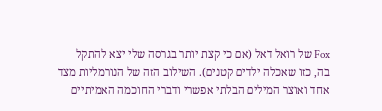Fox של רואל דאל (אם כי קצת יותר בגרסה שלי יצא להתקל בה, כזו שאכלה ילדים קטנים). השילוב הזה של הנורמליות מצד אחד ואוצר המילים הבלתי אפשרי ודברי החוכמה האמיתיים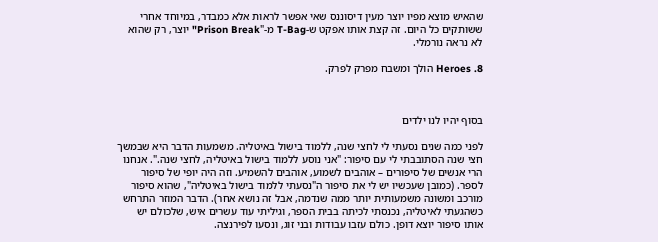שהאיש מוצא מפיו יוצר מעין דיסוננס שאי אפשר לראות אלא כמבדר, במיוחד אחרי ששותקים כל היום. זה קצת אותו אפקט ש-T-Bag מ-"Prison Break" יוצר, רק שהוא לא נראה נורמלי.

8. Heroes הולך ומשבח מפרק לפרק.



בסוף יהיו לנו ילדים

לפני כמה שנים נסעתי לי לחצי שנה, ללמוד בישול באיטליה. משמעות הדבר היא שבמשך חצי שנה הסתובבתי לי עם סיפור: "אני נוסע ללמוד בישול באיטליה, לחצי שנה.". אנחנו הרי אנשים של סיפורים – אוהבים לשמוע, אוהבים להשמיע. וזה היה יופי של סיפור לספר. (כמובן שעכשיו יש לי את סיפור ה"נסעתי ללמוד בישול באיטליה", שהוא סיפור מורכב ומשונה משמעותית יותר ממה שנדמה, אבל זה נושא אחר). הדבר המוזר התרחש כשהגעתי לאיטליה, נכנסתי לכיתה בבית הספר, וגיליתי עוד עשרים איש, שלכולם יש אותו סיפור יוצא דופן. כולם עזבו עבודות ובני זוג, ונסעו לפירנצה.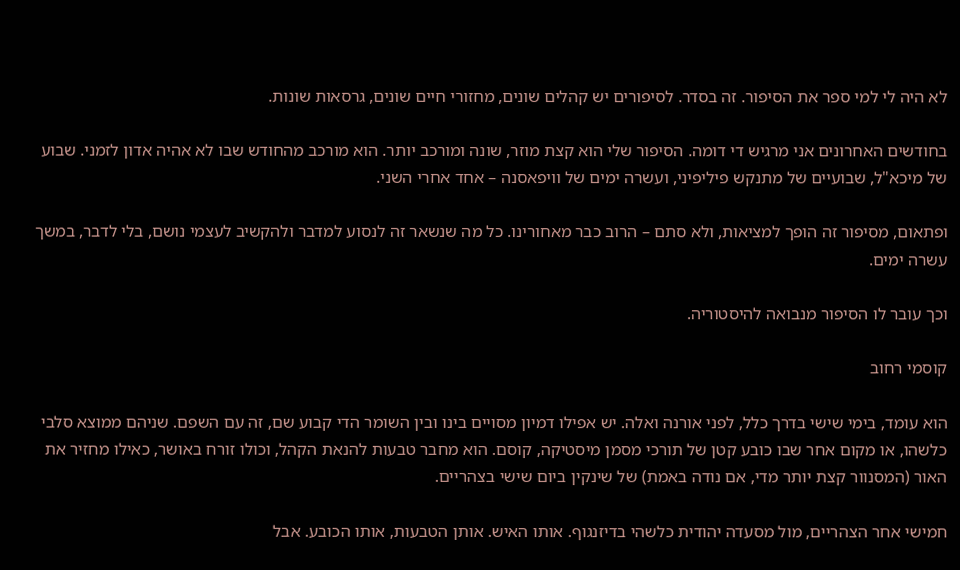לא היה לי למי ספר את הסיפור. זה בסדר. לסיפורים יש קהלים שונים, מחזורי חיים שונים, גרסאות שונות.

בחודשים האחרונים אני מרגיש די דומה. הסיפור שלי הוא קצת מוזר, שונה ומורכב יותר. הוא מורכב מהחודש שבו לא אהיה אדון לזמני. שבוע של מיכא"ל, שבועיים של מתנקש פיליפיני, ועשרה ימים של וויפאסנה – אחד אחרי השני.

ופתאום, מסיפור זה הופך למציאות, ולא סתם – הרוב כבר מאחורינו. כל מה שנשאר זה לנסוע למדבר ולהקשיב לעצמי נושם, בלי לדבר, במשך עשרה ימים.

וכך עובר לו הסיפור מנבואה להיסטוריה.

קוסמי רחוב

הוא עומד, בימי שישי בדרך כלל, לפני אורנה ואלה. יש אפילו דמיון מסויים בינו ובין השומר הדי קבוע שם, זה עם השפם. שניהם ממוצא סלבי כלשהו, או מקום אחר שבו כובע קטן של תורכי מסמן מיסטיקה, קוסם. הוא מחבר טבעות להנאת הקהל, וכולו זורח באושר, כאילו מחזיר את האור (המסנוור קצת יותר מדי, אם נודה באמת) של שינקין ביום שישי בצהריים.

חמישי אחר הצהריים, מול מסעדה יהודית כלשהי בדיזנגוף. אותו האיש. אותן הטבעות, אותו הכובע. אבל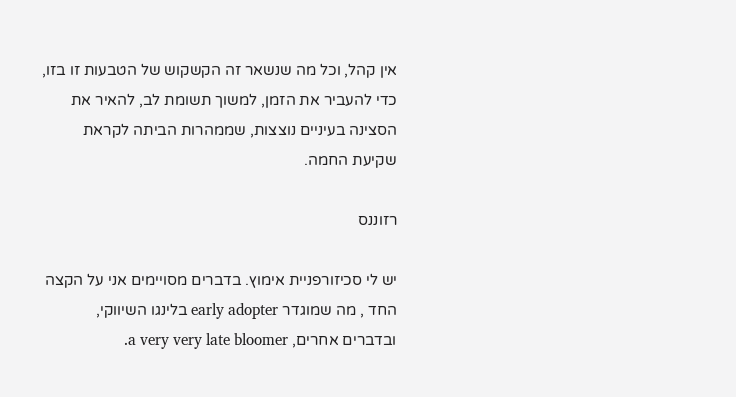אין קהל, וכל מה שנשאר זה הקשקוש של הטבעות זו בזו, כדי להעביר את הזמן, למשוך תשומת לב, להאיר את הסצינה בעיניים נוצצות, שממהרות הביתה לקראת שקיעת החמה.

רזוננס

יש לי סכיזורפניית אימוץ. בדברים מסויימים אני על הקצה החד , מה שמוגדר early adopter בלינגו השיווקי, ובדברים אחרים, a very very late bloomer.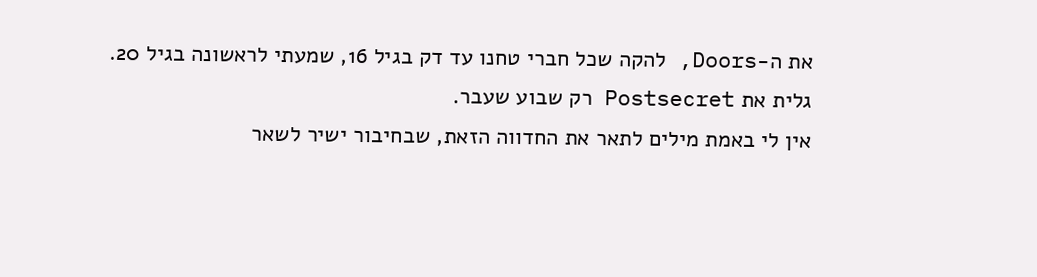את ה-Doors, להקה שכל חברי טחנו עד דק בגיל 16, שמעתי לראשונה בגיל 20.
גלית את Postsecret רק שבוע שעבר.
אין לי באמת מילים לתאר את החדווה הזאת, שבחיבור ישיר לשאר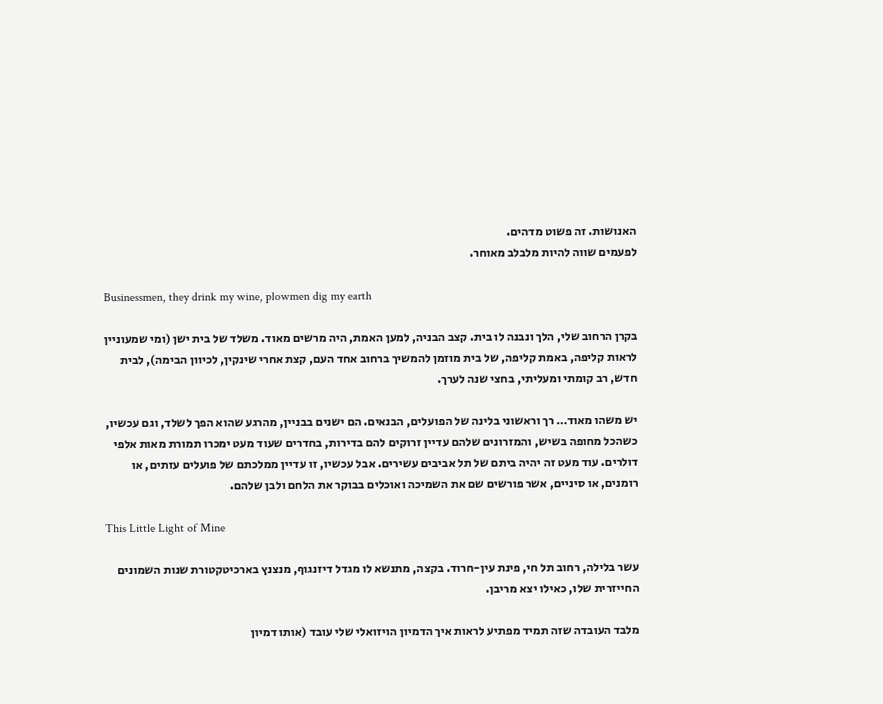האנושות. זה פשוט מדהים.
לפעמים שווה להיות מלבלב מאוחר.

Businessmen, they drink my wine, plowmen dig my earth

בקרן הרחוב שלי, הלך ונבנה לו בית. קצב הבניה, למען האמת, היה מרשים מאוד. משלד של בית ישן (ומי שמעוניין לראות קליפה, באמת קליפה, של בית מוזמן להמשיך ברחוב אחד העם, קצת אחרי שינקין, לכיוון הבימה), לבית חדש, רב קומתי ומעליתי, בחצי שנה לערך.

יש משהו מאוד… רך וראשוני בלינה של הפועלים, הבנאים. הם ישנים בבניין, מהרגע שהוא הפך לשלד, וגם עכשיו, כשהכל מחופה בשיש, והמזרונים שלהם עדיין זרוקים להם בדירות, בחדרים שעוד מעט ימכרו תמורת מאות אלפי דולרים. עוד מעט זה יהיה ביתם של תל אביבים עשירים. אבל עכשיו, זו עדיין ממלכתם של פועלים עזתים, או רומנים, או סיניים, אשר פורשים שם את השמיכה ואוכלים בבוקר את הלחם ולבן שלהם.

This Little Light of Mine

עשר בלילה, רחוב תל חי, פינת עין-חרוד. בקצה, מתנשא לו מגדל דיזנגוף, מנצנץ בארכיטקטורת שנות השמונים החייזרית שלו, כאילו יצא מריבן.

מלבד העובדה שזה תמיד מפתיע לראות איך הדמיון הויזואלי שלי עובד (אותו דמיון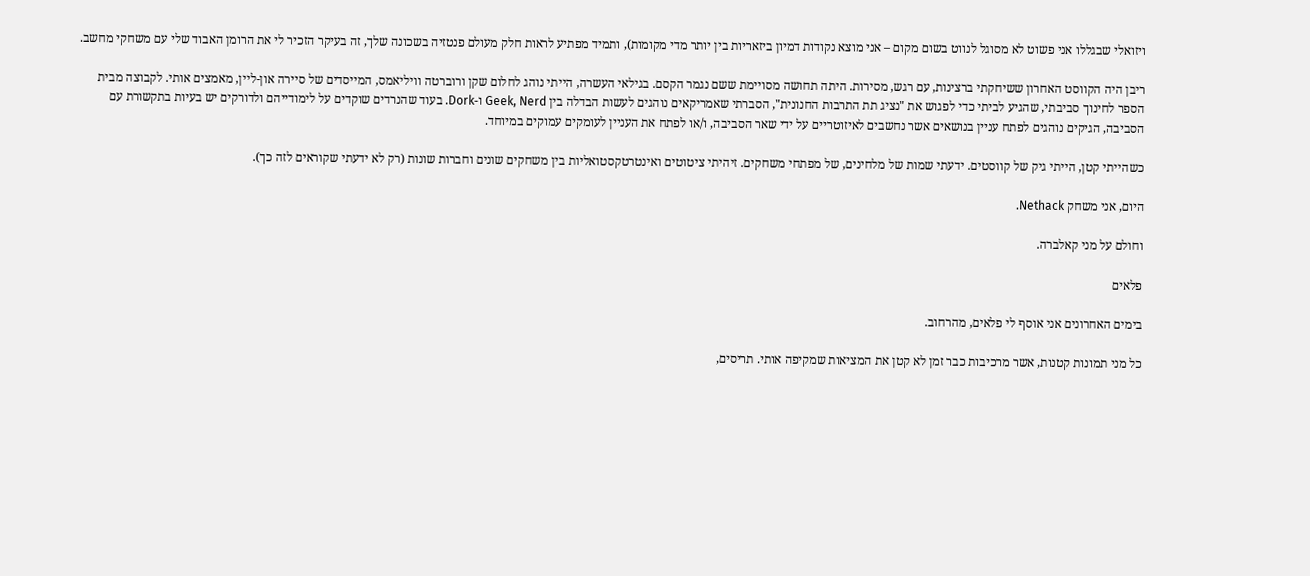ויזואלי שבגללו אני פשוט לא מסוגל לנווט בשום מקום – אני מוצא נקודות דמיון ביזאריות בין יותר מדי מקומות), ותמיד מפתיע לראות חלק מעולם פנטזיה בשכונה שלך, זה בעיקר הזכיר לי את הרומן האבוד שלי עם משחקי מחשב.

ריבן היה הקווסט האחרון ששיחקתי ברצינות, עם רגש, מסירות. היתה תחושה מסויימת ששם נגמר הקסם. בגילאי העשרה, הייתי נוהג לחלום שקן ורוברטה וויליאמס, המייסדים של סיירה און-ליין, מאמצים אותי. לקבוצה מבית הספר לחינוך סביבתי, שהגיע לביתי כדי לפגוש את "נציג תת התרבות החנונית", הסברתי שאמריקאים נוהגים לעשות הבדלה בין Geek, Nerd ו-Dork. בעוד שהנרדים שוקדים על לימודייהם ולדורקים יש בעיות בתקשורת עם הסביבה, הגיקים נוהגים לפתח עניין בנושאים אשר נחשבים לאיזוטריים על ידי שאר הסביבה, ו/או לפתח את העניין לעומקים עמוקים במיוחד.

כשהייתי קטן, הייתי גיק של קווסטים. ידעתי שמות של מלחינים, של מפתחי משחקים. זיהיתי ציטוטים ואינטרטקסטואליות בין משחקים שונים וחברות שונות (רק לא ידעתי שקוראים לזה כך).

היום, אני משחק Nethack.

וחולם על מני קאלברה.

פלאים

בימים האחרונים אני אוסף לי פלאים, מהרחוב.

כל מני תמונות קטנות, אשר מרכיבות כבר זמן לא קטן את המציאות שמקיפה אותי. תריסים,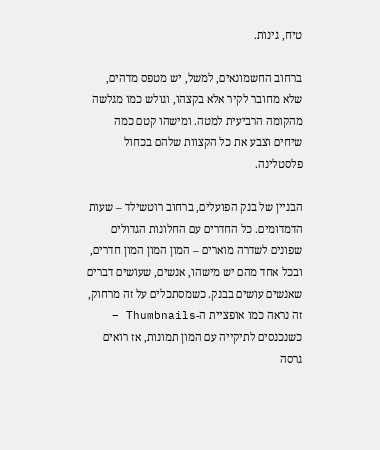טיח, גינות.

ברחוב החשמונאים, למשל, יש מטפס מדהים, שלא מחובר לקיר אלא בקצהו, וגולש כמו מגלשה מהקומה הרביעית למטה. ומישהו קטם כמה שיחים וצבע את כל הקצוות שלהם בכחול פלסטלינה.

הבניין של בנק הפועלים, ברחוב רוטשילד – שעות הדמדומים. כל החדרים עם החלונות הגדולים שפונים לשדרה מוארים – המון המון המון חדרים, ובכל אחד מהם יש מישהו, אנשים, שעושים דברים שאנשים עושים בבנק. כשמסתכלים על זה מרחוק, זה נראה כמו אופציית ה-Thumbnails – כשנכנסים לתיקייה עם המון תמונות, אז רואים גרסה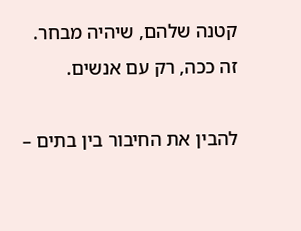קטנה שלהם, שיהיה מבחר. זה ככה, רק עם אנשים.

להבין את החיבור בין בתים –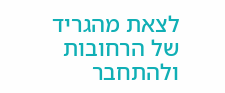לצאת מהגריד של הרחובות ולהתחבר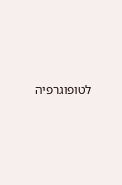לטופוגרפיה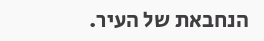הנחבאת של העיר.